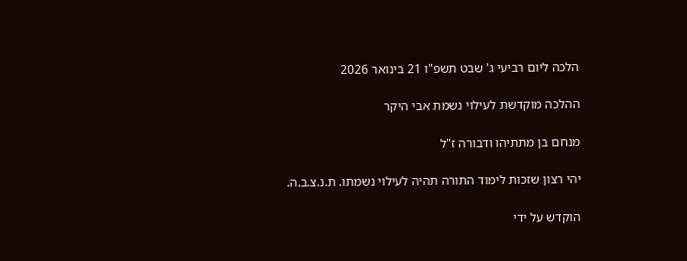הלכה ליום רביעי ג' שבט תשפ"ו 21 בינואר 2026

ההלכה מוקדשת לעילוי נשמת אבי היקר

מנחם בן מתתיהו ודבורה ז"ל

יהי רצון שזכות לימוד התורה תהיה לעילוי נשמתו. ת.נ.צ.ב.ה.

הוקדש על ידי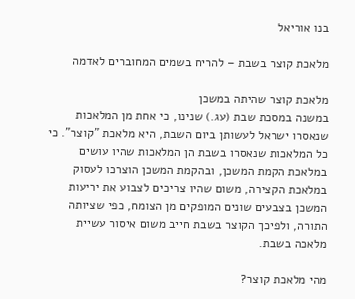בנו אוריאל

מלאכת קוצר בשבת – להריח בשמים המחוברים לאדמה

מלאכת קוצר שהיתה במשכן
במשנה במסכת שבת (עג.) שנינו, כי אחת מן המלאכות שנאסרו ישראל לעשותן ביום השבת, היא מלאכת "קוצר". כי כל המלאכות שנאסרו בשבת הן המלאכות שהיו עושים במלאכת הקמת המשכן, ובהקמת המשכן הוצרכו לעסוק במלאכת הקצירה, משום שהיו צריכים לצבוע את יריעות המשכן בצבעים שונים המופקים מן הצומח, כפי שציותה התורה, ולפיכך הקוצר בשבת חייב משום איסור עשיית מלאכה בשבת.

מהי מלאכת קוצר?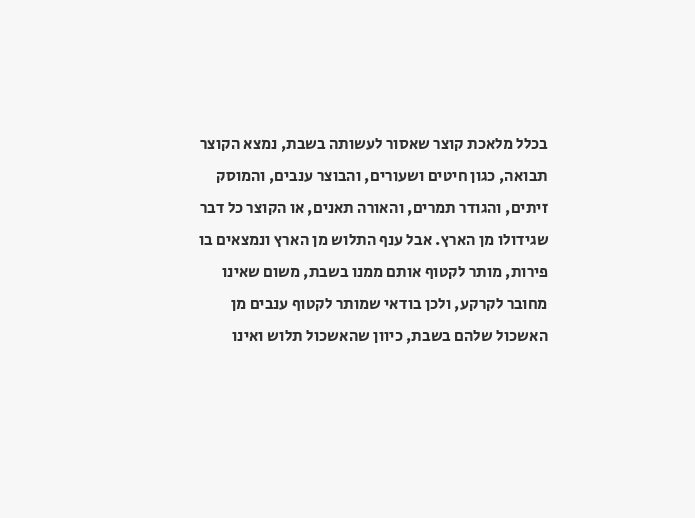בכלל מלאכת קוצר שאסור לעשותה בשבת, נמצא הקוצר תבואה, כגון חיטים ושעורים, והבוצר ענבים, והמוסק זיתים, והגודר תמרים, והאורה תאנים, או הקוצר כל דבר שגידולו מן הארץ. אבל ענף התלוש מן הארץ ונמצאים בו פירות, מותר לקטוף אותם ממנו בשבת, משום שאינו מחובר לקרקע, ולכן בודאי שמותר לקטוף ענבים מן האשכול שלהם בשבת, כיוון שהאשכול תלוש ואינו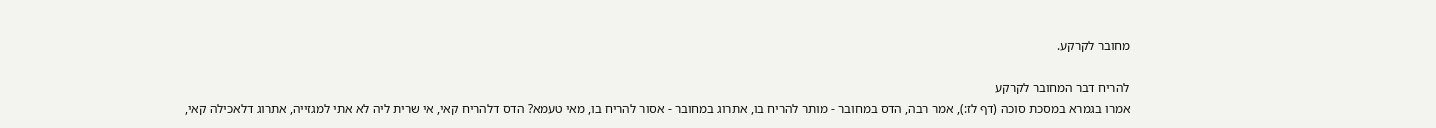מחובר לקרקע.

להריח דבר המחובר לקרקע
אמרו בגמרא במסכת סוכה (דף לז:), אמר רבה, הדס במחובר - מותר להריח בו, אתרוג במחובר - אסור להריח בו, מאי טעמא? הדס דלהריח קאי, אי שרית ליה לא אתי למגזייה, אתרוג דלאכילה קאי,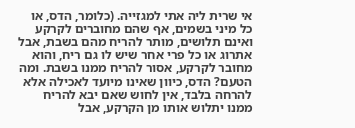אי שרית ליה אתי למגזייה. (כלומר, הדס, או כל מיני בשמים, אף שהם מחוברים לקרקע ואינם תלושים, מותר להריח מהם בשבת, אבל אתרוג או כל פרי אחר שיש לו גם ריח, והוא מחובר לקרקע, אסור להריח ממנו בשבת. ומה הטעם? הדס, כיוון שאינו מיועד לאכילה אלא להרחה בלבד, אין לחוש שאם יבא להריח ממנו יתלוש אותו מן הקרקע, אבל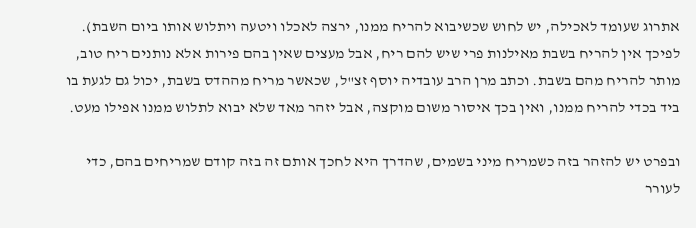אתרוג שעומד לאכילה, יש לחוש שכשיבוא להריח ממנו, ירצה לאכלו ויטעה ויתלוש אותו ביום השבת).
לפיכך אין להריח בשבת מאילנות פרי שיש להם ריח, אבל מעצים שאין בהם פירות אלא נותנים ריח טוב, מותר להריח מהם בשבת. וכתב מרן הרב עובדיה יוסף זצ"ל, שכאשר מריח מההדס בשבת, יכול גם לגעת בו ביד בכדי להריח ממנו, ואין בכך איסור משום מוקצה, אבל יזהר מאד שלא יבוא לתלוש ממנו אפילו מעט.

ובפרט יש להזהר בזה כשמריח מיני בשמים, שהדרך היא לחכך אותם זה בזה קודם שמריחים בהם, כדי לעורר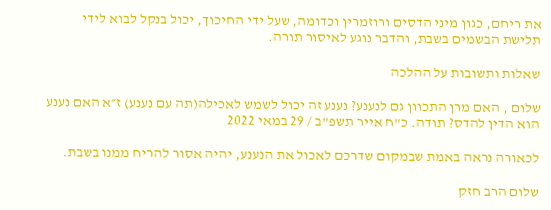את ריחם, כגון מיני הדסים ורוזמרין וכדומה, שעל ידי החיכוך, יכול בנקל לבוא לידי תלישת הבשמים בשבת, והדבר נוגע לאיסור תורה.

שאלות ותשובות על ההלכה

שלום , האם מרן התכוון גם לנענע? נענע זה יכול לשמש לאכילה(תה עם נענע) ז״א האם נענע הוא הדין להדס? תודה. כ"ח אייר תשפ"ב / 29 במאי 2022

לכאורה נראה באמת שבמקום שדרכם לאכול את הנענע, יהיה אסור להריח ממנו בשבת.

שלום הרב חזק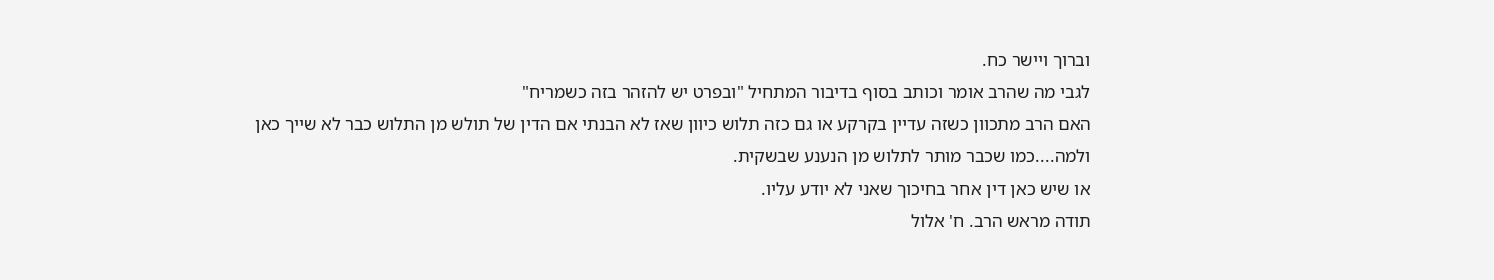וברוך ויישר כח.
לגבי מה שהרב אומר וכותב בסוף בדיבור המתחיל "ובפרט יש להזהר בזה כשמריח"
האם הרב מתכוון כשזה עדיין בקרקע או גם כזה תלוש כיוון שאז לא הבנתי אם הדין של תולש מן התלוש כבר לא שייך כאן ולמה....כמו שכבר מותר לתלוש מן הנענע שבשקית.
או שיש כאן דין אחר בחיכוך שאני לא יודע עליו.
תודה מראש הרב. ח' אלול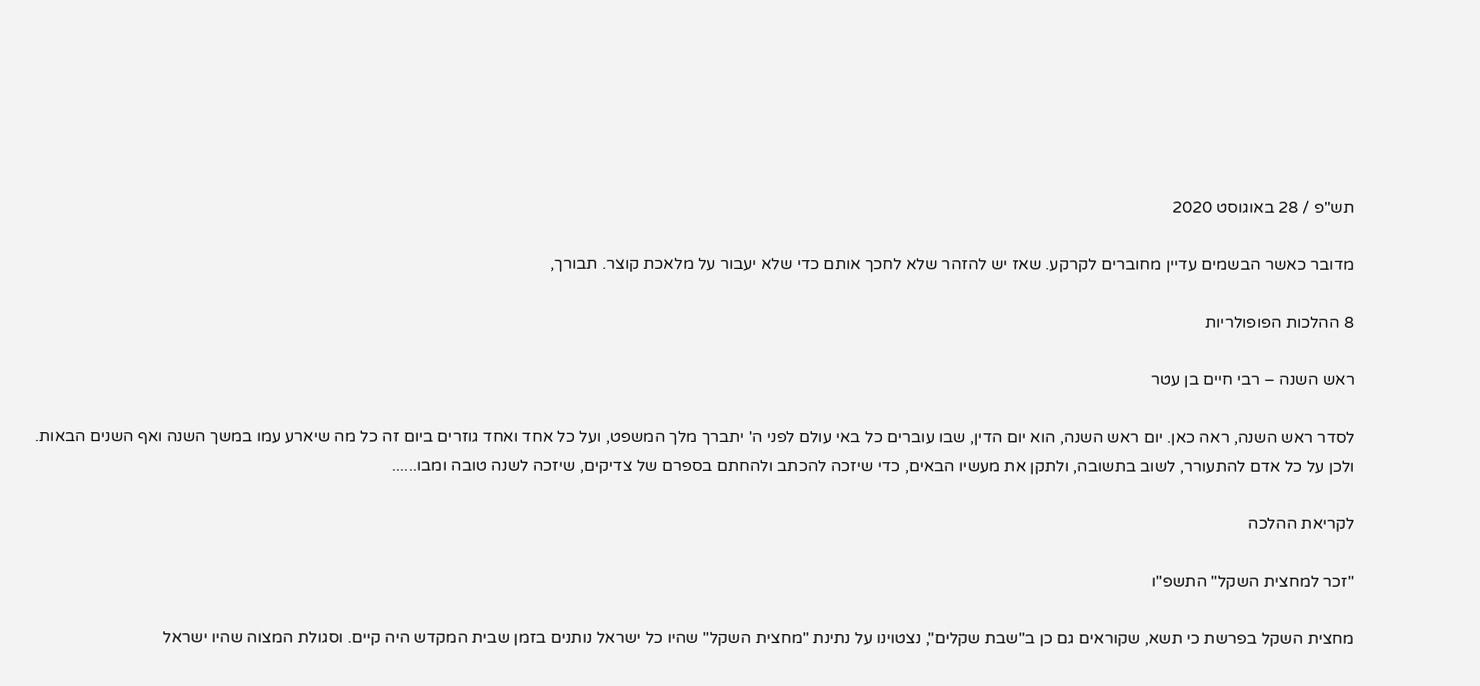תש"פ / 28 באוגוסט 2020

מדובר כאשר הבשמים עדיין מחוברים לקרקע. שאז יש להזהר שלא לחכך אותם כדי שלא יעבור על מלאכת קוצר. תבורך,

8 ההלכות הפופולריות

ראש השנה – רבי חיים בן עטר

לסדר ראש השנה, ראה כאן. יום ראש השנה, הוא יום הדין, שבו עוברים כל באי עולם לפני ה' יתברך מלך המשפט, ועל כל אחד ואחד גוזרים ביום זה כל מה שיארע עמו במשך השנה ואף השנים הבאות. ולכן על כל אדם להתעורר, לשוב בתשובה, ולתקן את מעשיו הבאים, כדי שיזכה להכתב ולהחתם בספרם של צדיקים, שיזכה לשנה טובה ומבו......

לקריאת ההלכה

"זכר למחצית השקל" התשפ"ו

מחצית השקל בפרשת כי תשא, שקוראים גם כן ב"שבת שקלים", נצטוינו על נתינת "מחצית השקל" שהיו כל ישראל נותנים בזמן שבית המקדש היה קיים. וסגולת המצוה שהיו ישראל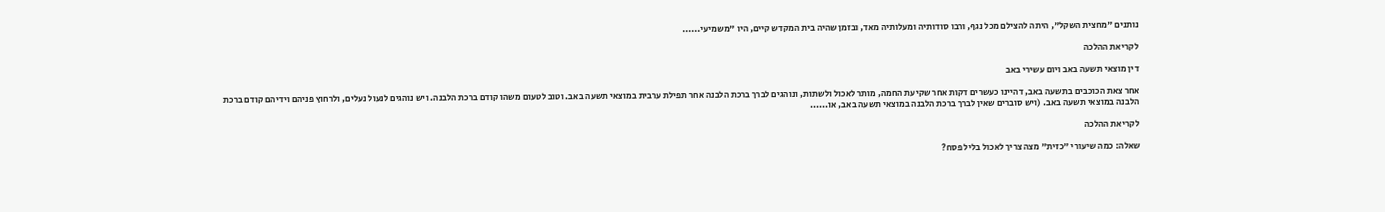נותנים "מחצית השקל", היתה להצילם מכל נגף, ורבו סודותיה ומעלותיה מאד, ובזמן שהיה בית המקדש קיים, היו "משמיעי......

לקריאת ההלכה

דין מוצאי תשעה באב ויום עשירי באב

אחר צאת הכוכבים בתשעה באב, דהיינו כעשרים דקות אחר שקיעת החמה, מותר לאכול ולשתות, ונוהגים לברך ברכת הלבנה אחר תפילת ערבית במוצאי תשעה באב. וטוב לטעום משהו קודם ברכת הלבנה. ויש נוהגים לנעול נעלים, ולרחוץ פניהם וידיהם קודם ברכת הלבנה במוצאי תשעה באב. (ויש סוברים שאין לברך ברכת הלבנה במוצאי תשעה באב, או......

לקריאת ההלכה

שאלה: כמה שיעורי "כזית" מצה צריך לאכול בליל פסח?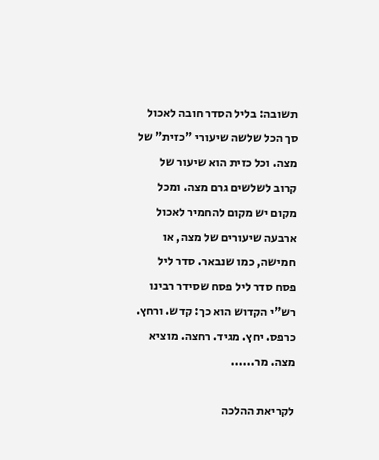תשובה: בליל הסדר חובה לאכול סך הכל שלשה שיעורי "כזית" של מצה. וכל כזית הוא שיעור של קרוב לשלשים גרם מצה. ומכל מקום יש מקום להחמיר לאכול ארבעה שיעורים של מצה, או חמישה, כמו שנבאר. סדר ליל פסח סדר ליל פסח שסידר רבינו רש"י הקדוש הוא כך: קדש. ורחץ. כרפס. יחץ. מגיד. רחצה. מוציא מצה. מר......

לקריאת ההלכה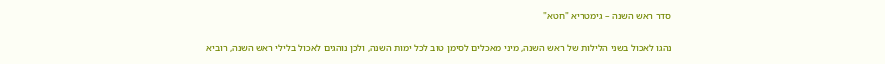סדר ראש השנה – גימטריא "חטא"

נהגו לאכול בשני הלילות של ראש השנה, מיני מאכלים לסימן טוב לכל ימות השנה, ולכן נוהגים לאכול בלילי ראש השנה, רוביא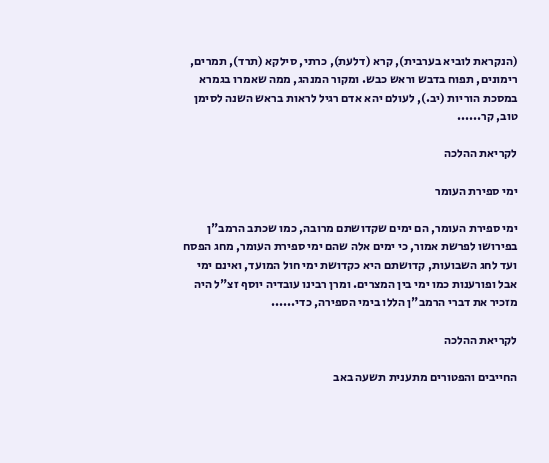(הנקראת לוביא בערבית), קרא (דלעת), כרתי, סילקא (תרד), תמרים, רימונים, תפוח בדבש וראש כבש. ומקור המנהג, ממה שאמרו בגמרא במסכת הוריות (יב.), לעולם יהא אדם רגיל לראות בראש השנה לסימן טוב, קר......

לקריאת ההלכה

ימי ספירת העומר

ימי ספירת העומר, הם ימים שקדושתם מרובה, כמו שכתב הרמב"ן בפירושו לפרשת אמור, כי ימים אלה שהם ימי ספירת העומר, מחג הפסח ועד לחג השבועות, קדושתם היא כקדושת ימי חול המועד, ואינם ימי אבל ופורענות כמו ימי בין המצרים. ומרן רבינו עובדיה יוסף זצ"ל היה מזכיר את דברי הרמב"ן הללו בימי הספירה, כדי......

לקריאת ההלכה

החייבים והפטורים מתענית תשעה באב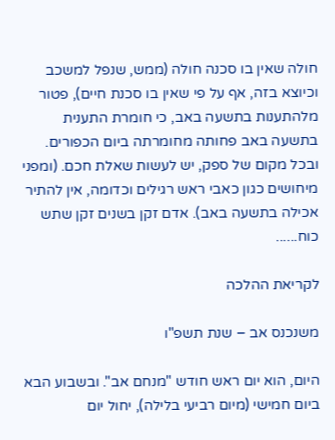חולה שאין בו סכנה חולה (ממש, שנפל למשכב וכיוצא בזה, אף על פי שאין בו סכנת חיים), פטור מלהתענות בתשעה באב, כי חומרת התענית בתשעה באב פחותה מחומרתה ביום הכפורים. ובכל מקום של ספק, יש לעשות שאלת חכם. (ומפני מיחושים כגון כאבי ראש רגילים וכדומה, אין להתיר אכילה בתשעה באב). אדם זקן בשנים זקן שתש כוח......

לקריאת ההלכה

משנכנס אב – שנת תשפ"ו

היום, הוא יום ראש חודש "מנחם אב". ובשבוע הבא ביום חמישי (מיום רביעי בלילה), יחול יום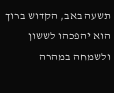תשעה באב, הקדוש ברוך הוא יהפכהו לששון ולשמחה במהרה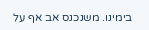בימינו. משנכנס אב אף על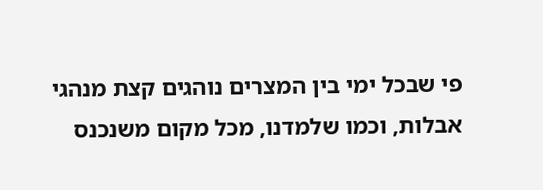פי שבכל ימי בין המצרים נוהגים קצת מנהגי אבלות, וכמו שלמדנו, מכל מקום משנכנס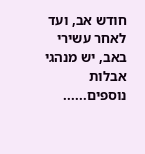חודש אב, ועד לאחר עשירי באב, יש מנהגי אבלות נוספים......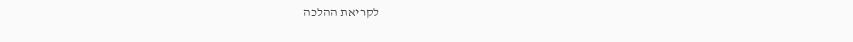לקריאת ההלכה